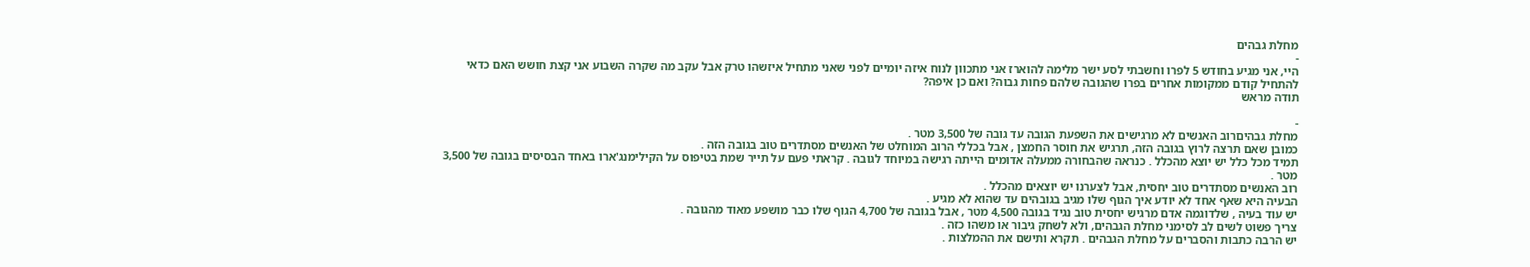מחלת גבהים
-
היי, אני מגיע בחודש 5 לפרו וחשבתי לסע ישר מלימה להוארז אני מתכוון לנוח איזה יומיים לפני שאני מתחיל איזשהו טרק אבל עקב מה שקרה השבוע אני קצת חושש האם כדאי להתחיל קודם ממקומות אחרים בפרו שהגובה שלהם פחות גבוה? ואם כן איפה?
תודה מראש

-
מחלת גבהיםרוב האנשים לא מרגישים את השפעת הגובה עד גובה של 3,500 מטר .
כמובן שאם תרצה לרוץ בגובה הזה, תרגיש את חוסר החמצן , אבל בכללי הרוב המוחלט של האנשים מסתדרים טוב בגובה הזה .
תמיד מכל כלל יש יוצא מהכלל . כנראה שהבחורה ממעלה אדומים הייתה רגישה במיוחד לגובה . קראתי פעם על תייר שמת בטיפוס על הקילימנג'ארו באחד הבסיסים בגובה של 3,500 מטר .
רוב האנשים מסתדרים טוב יחסית, אבל לצערנו יש יוצאים מהכלל .
הבעיה היא שאף אחד לא יודע איך הגוף שלו מגיב בגובהים עד שהוא לא מגיע .
יש עוד בעיה , שלדוגמה אדם מרגיש יחסית טוב נגיד בגובה 4,500 מטר , אבל בגובה של 4,700 הגוף שלו כבר מושפע מאוד מהגובה .
צריך פשוט לשים לב לסימני מחלת הגבהים, ולא לשחק גיבור או משהו כזה .
יש הרבה כתבות והסברים על מחלת הגבהים . תקרא ותישם את ההמלצות .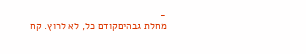-
מחלת גבהיםקודם כל, לא לרוץ. קח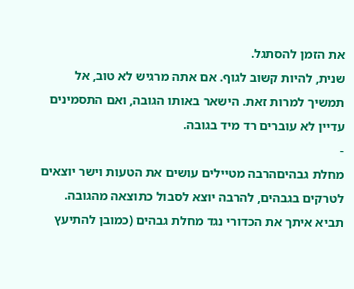את הזמן להסתגל.
שנית, להיות קשוב לגוף. אם אתה מרגיש לא טוב, אל תמשיך למרות זאת. הישאר באותו הגובה, ואם התסמינים עדיין לא עוברים רד מיד בגובה.
-
מחלת גבהיםהרבה מטיילים עושים את הטעות וישר יוצאים לטרקים בגבהים, להרבה יוצא לסבול כתוצאה מהגובה.
תביא איתך את הכדורי נגד מחלת גבהים (כמובן להתיעץ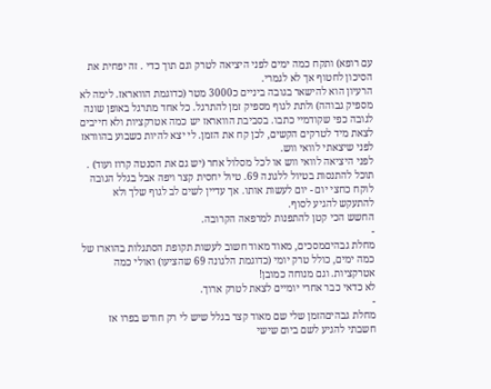עם רופא) ותקח כמה ימים לפני היציאה לטרק וגם תוך כדי . זה יפחית את הסיכון לחטוף אך לא לגמרי.
הרעיון הוא להישאר בגובה ביניים כ3000 מטר (כדוגמת הוואראז. לימה לא מספיק גבוהה) ולתת לגוף מספיק זמן להתרגל. כל אחד מתרגל באופן שונה לגובה כפי שקודמיי כתבו. בסביבת הוואראז יש כמה אטרקציות ולא חייבים לצאת מיד לטרקים הקשים, לכן קח את הזמן. לי יצא להיות כשבוע בהווראז לפני שיצאתי לוואי ווש.
לפני היציאה לוואי ווש או לכל מסלול אחר (יש גם את הסנטה קרוז ועוד) .
תוכל להתנסות בטיול ללגונה 69. טיול יחסית קצר ויפה אבל בגלל הגובה לוקח כחצי יום - יום לעשות אותו. אך עדיין לשים לב לגוף שלך ולא להתעקש להגיע לסוף.
החשש הכי קטן להתפנות למרפאה הקרובה.
-
מחלת גבהיםמסכים, מאוד מאוד חשוב לעשות תקופת הסתגלות בהוארז של כמה ימים, כולל טרק יומי (כדוגמת הלגונה 69 שהציעו) ואולי כמה אטרקציות. וגם מנוחה כמובן!
לא כדאי כבר אחרי יומיים לצאת לטרק ארוך.
-
מחלת גבהיםהזמן שלי שם מאוד קצר בגלל שיש לי רק חודש בפרו אז חשבתי להגיע לשם ביום שישי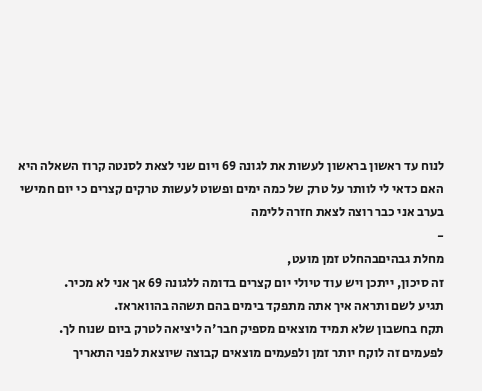לנוח עד ראשון בראשון לעשות את לגונה 69 ויום שני לצאת לסנטה קרוז השאלה היא האם כדאי לי לוותר על טרק של כמה ימים ופשוט לעשות טרקים קצרים כי יום חמישי בערב אני כבר רוצה לצאת חזרה ללימה
-
מחלת גבהיםבהחלט זמן מועט,
זה סיכון, ייתכן ויש עוד טיולי יום קצרים בדומה ללגונה 69 אך אני לא מכיר.
תגיע לשם ותראה איך אתה מתפקד בימים בהם תשהה בהוואראז.
תקח בחשבון שלא תמיד מוצאים מספיק חבר'ה ליציאה לטרק ביום שנוח לך.
לפעמים זה לוקח יותר זמן ולפעמים מוצאים קבוצה שיוצאת לפני התאריך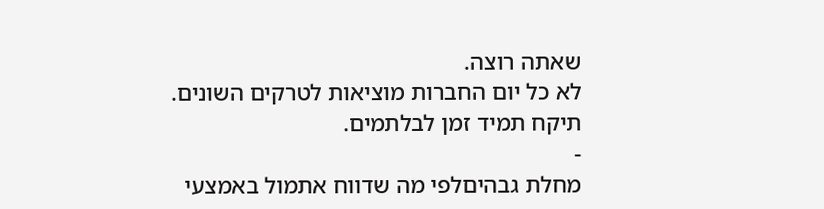שאתה רוצה.
לא כל יום החברות מוציאות לטרקים השונים.
תיקח תמיד זמן לבלתמים.
-
מחלת גבהיםלפי מה שדווח אתמול באמצעי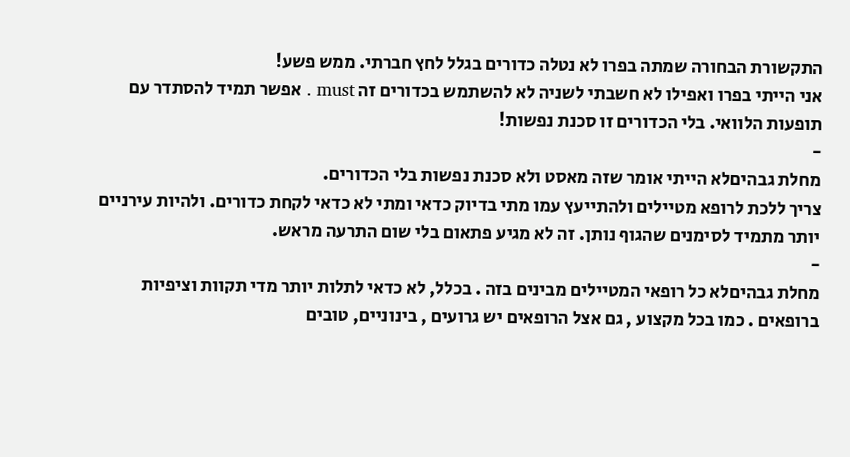התקשורת הבחורה שמתה בפרו לא נטלה כדורים בגלל לחץ חברתי. ממש פשע!
אני הייתי בפרו ואפילו לא חשבתי לשניה לא להשתמש בכדורים זה must . אפשר תמיד להסתדר עם תופעות הלוואי. בלי הכדורים זו סכנת נפשות!
-
מחלת גבהיםלא הייתי אומר שזה מאסט ולא סכנת נפשות בלי הכדורים.
צריך ללכת לרופא מטיילים ולהתייעץ עמו מתי בדיוק כדאי ומתי לא כדאי לקחת כדורים. ולהיות עירניים יותר מתמיד לסימנים שהגוף נותן. זה לא מגיע פתאום בלי שום התרעה מראש.
-
מחלת גבהיםלא כל רופאי המטיילים מבינים בזה . בכלל, לא כדאי לתלות יותר מדי תקוות וציפיות ברופאים . כמו בכל מקצוע , גם אצל הרופאים יש גרועים , בינוניים, טובים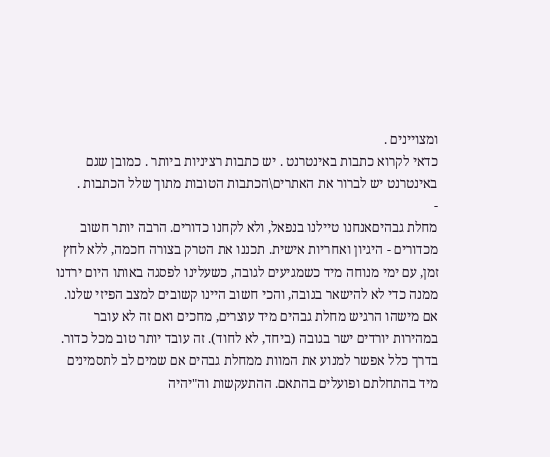ומצויינים .
כדאי לקרוא כתבות באינטרנט . יש כתבות רציניות ביותר . כמובן שגם באינטרנט יש לברור את האתרים\הכתבות הטובות מתוך שלל הכתבות .
-
מחלת גבהיםאנחנו טיילנו בנפאל, ולא לקחנו כדורים. הרבה יותר חשוב מכדורים - היגיון ואחריות אישית. תכננו את הטרק בצורה חכמה, ללא לחץ זמן, עם ימי מנוחה מיד כשמגיעים לגובה, כשעלינו לפסגה באותו היום ירדנו ממנה כדי לא להישאר בגובה, והכי חשוב היינו קשובים למצב הפיזי שלנו. אם מישהו הרגיש מחלת גבהים מיד עוצרים, מחכים ואם זה לא עובר במהירות יורדים ישר בגובה (ביחד, לא לחוד). זה עובד יותר טוב מכל כדור.
בדרך כלל אפשר למנוע את המוות ממחלת גבהים אם שמים לב לתסמינים מיד בהתחלתם ופועלים בהתאם. ההתעקשות וה"יהיה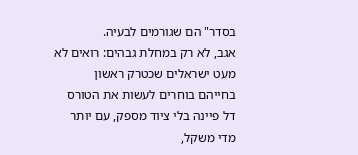בסדר" הם שגורמים לבעיה.
אגב, לא רק במחלת גבהים: רואים לא מעט ישראלים שכטרק ראשון בחייהם בוחרים לעשות את הטורס דל פיינה בלי ציוד מספק, עם יותר מדי משקל,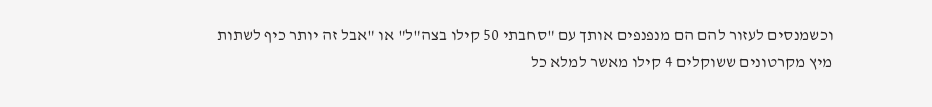וכשמנסים לעזור להם הם מנפנפים אותך עם "סחבתי 50 קילו בצה"ל" או "אבל זה יותר כיף לשתות מיץ מקרטונים ששוקלים 4 קילו מאשר למלא כל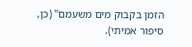הזמן בקבוק מים משעמם" (כן, סיפור אמיתי).